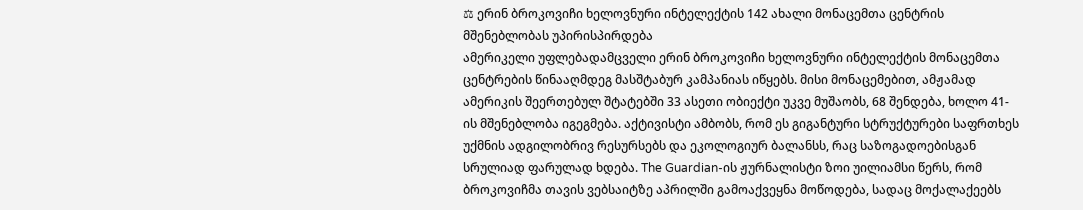⚖ ერინ ბროკოვიჩი ხელოვნური ინტელექტის 142 ახალი მონაცემთა ცენტრის მშენებლობას უპირისპირდება
ამერიკელი უფლებადამცველი ერინ ბროკოვიჩი ხელოვნური ინტელექტის მონაცემთა ცენტრების წინააღმდეგ მასშტაბურ კამპანიას იწყებს. მისი მონაცემებით, ამჟამად ამერიკის შეერთებულ შტატებში 33 ასეთი ობიექტი უკვე მუშაობს, 68 შენდება, ხოლო 41-ის მშენებლობა იგეგმება. აქტივისტი ამბობს, რომ ეს გიგანტური სტრუქტურები საფრთხეს უქმნის ადგილობრივ რესურსებს და ეკოლოგიურ ბალანსს, რაც საზოგადოებისგან სრულიად ფარულად ხდება. The Guardian-ის ჟურნალისტი ზოი უილიამსი წერს, რომ ბროკოვიჩმა თავის ვებსაიტზე აპრილში გამოაქვეყნა მოწოდება, სადაც მოქალაქეებს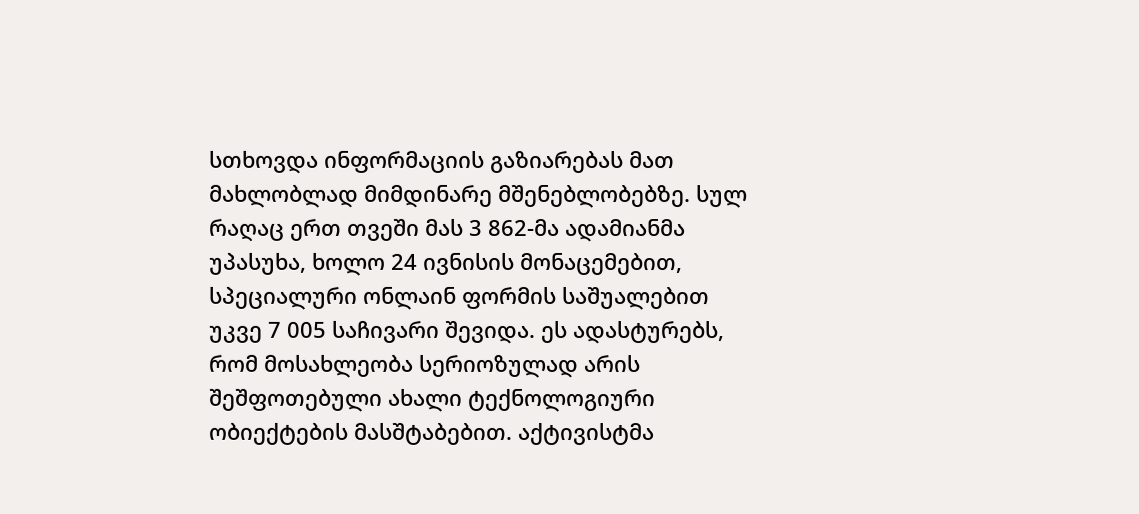სთხოვდა ინფორმაციის გაზიარებას მათ მახლობლად მიმდინარე მშენებლობებზე. სულ რაღაც ერთ თვეში მას 3 862-მა ადამიანმა უპასუხა, ხოლო 24 ივნისის მონაცემებით, სპეციალური ონლაინ ფორმის საშუალებით უკვე 7 005 საჩივარი შევიდა. ეს ადასტურებს, რომ მოსახლეობა სერიოზულად არის შეშფოთებული ახალი ტექნოლოგიური ობიექტების მასშტაბებით. აქტივისტმა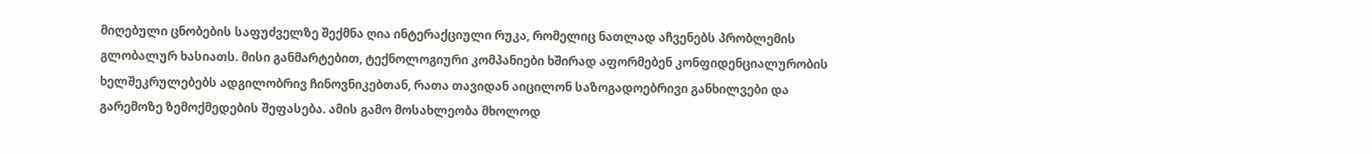მიღებული ცნობების საფუძველზე შექმნა ღია ინტერაქციული რუკა, რომელიც ნათლად აჩვენებს პრობლემის გლობალურ ხასიათს. მისი განმარტებით, ტექნოლოგიური კომპანიები ხშირად აფორმებენ კონფიდენციალურობის ხელშეკრულებებს ადგილობრივ ჩინოვნიკებთან, რათა თავიდან აიცილონ საზოგადოებრივი განხილვები და გარემოზე ზემოქმედების შეფასება. ამის გამო მოსახლეობა მხოლოდ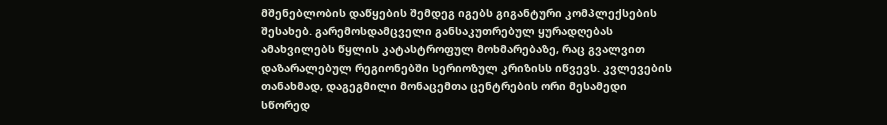მშენებლობის დაწყების შემდეგ იგებს გიგანტური კომპლექსების შესახებ. გარემოსდამცველი განსაკუთრებულ ყურადღებას ამახვილებს წყლის კატასტროფულ მოხმარებაზე, რაც გვალვით დაზარალებულ რეგიონებში სერიოზულ კრიზისს იწვევს. კვლევების თანახმად, დაგეგმილი მონაცემთა ცენტრების ორი მესამედი სწორედ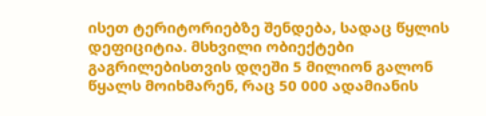ისეთ ტერიტორიებზე შენდება, სადაც წყლის დეფიციტია. მსხვილი ობიექტები გაგრილებისთვის დღეში 5 მილიონ გალონ წყალს მოიხმარენ, რაც 50 000 ადამიანის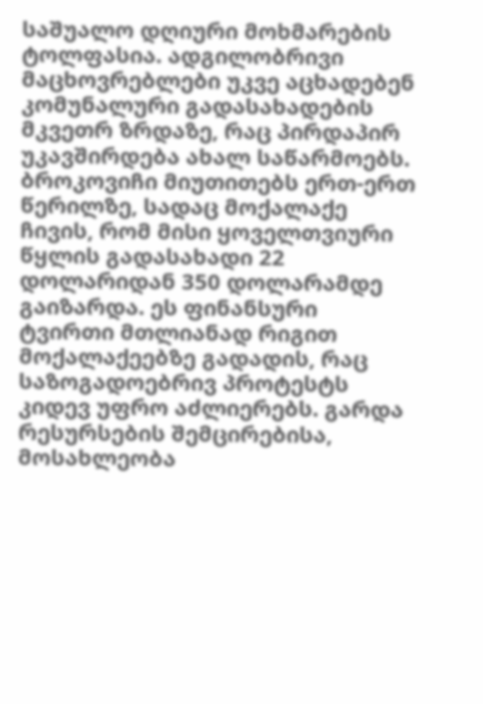საშუალო დღიური მოხმარების ტოლფასია. ადგილობრივი მაცხოვრებლები უკვე აცხადებენ კომუნალური გადასახადების მკვეთრ ზრდაზე, რაც პირდაპირ უკავშირდება ახალ საწარმოებს. ბროკოვიჩი მიუთითებს ერთ-ერთ წერილზე, სადაც მოქალაქე ჩივის, რომ მისი ყოველთვიური წყლის გადასახადი 22 დოლარიდან 350 დოლარამდე გაიზარდა. ეს ფინანსური ტვირთი მთლიანად რიგით მოქალაქეებზე გადადის, რაც საზოგადოებრივ პროტესტს კიდევ უფრო აძლიერებს. გარდა რესურსების შემცირებისა, მოსახლეობა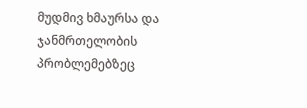მუდმივ ხმაურსა და ჯანმრთელობის პრობლემებზეც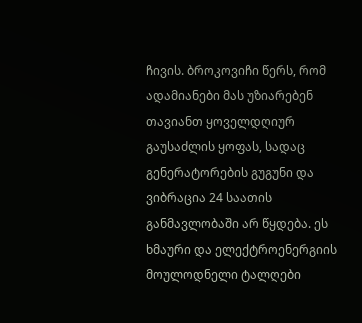ჩივის. ბროკოვიჩი წერს, რომ ადამიანები მას უზიარებენ თავიანთ ყოველდღიურ გაუსაძლის ყოფას, სადაც გენერატორების გუგუნი და ვიბრაცია 24 საათის განმავლობაში არ წყდება. ეს ხმაური და ელექტროენერგიის მოულოდნელი ტალღები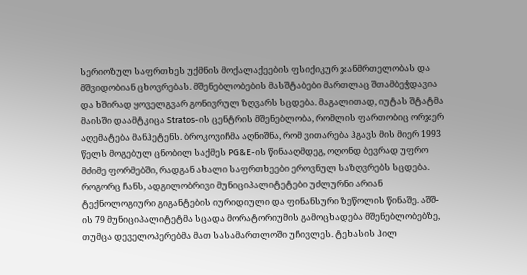სერიოზულ საფრთხეს უქმნის მოქალაქეების ფსიქიკურ ჯანმრთელობას და მშვიდობიან ცხოვრებას. მშენებლობების მასშტაბები მართლაც შთამბეჭდავია და ხშირად ყოველგვარ გონივრულ ზღვარს სცდება. მაგალითად, იუტას შტატმა მაისში დაამტკიცა Stratos-ის ცენტრის მშენებლობა, რომლის ფართობიც ორჯერ აღემატება მანჰეტენს. ბროკოვიჩმა აღნიშნა, რომ ვითარება ჰგავს მის მიერ 1993 წელს მოგებულ ცნობილ საქმეს PG&E-ის წინააღმდეგ, ოღონდ ბევრად უფრო მძიმე ფორმებში, რადგან ახალი საფრთხეები ეროვნულ საზღვრებს სცდება. როგორც ჩანს, ადგილობრივი მუნიციპალიტეტები უძლურნი არიან ტექნოლოგიური გიგანტების იურიდიული და ფინანსური ზეწოლის წინაშე. აშშ-ის 79 მუნიციპალიტეტმა სცადა მორატორიუმის გამოცხადება მშენებლობებზე, თუმცა დეველოპერებმა მათ სასამართლოში უჩივლეს. ტეხასის ჰილ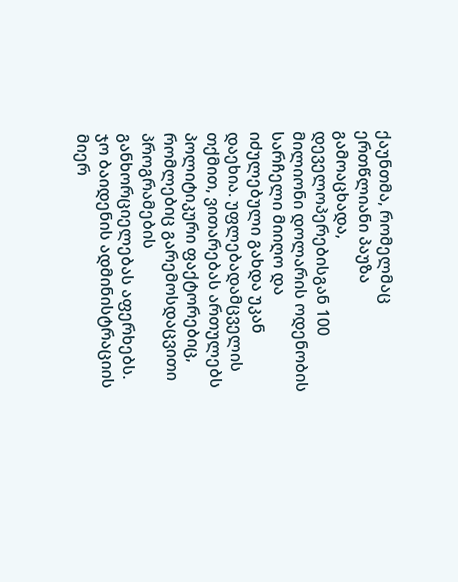ქაუნთმა, რომელმაც ერთწლიანი პაუზა გამოაცხადა, დეველოპერებისგან 100 მილიონი დოლარის ოდენობის სარჩელი მიიღო და იძულებული გახდა უკან დაეხია. უფლებადამცველის თქმით, ვითარებას ართულებს პოლიტიკური ფაქტორებიც, რომლებიც გარემოსდაცვითი პროგრამების განხორციელებას აფერხებს. ჯო ბაიდენის ადმინისტრაციის მიერ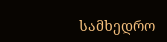სამხედრო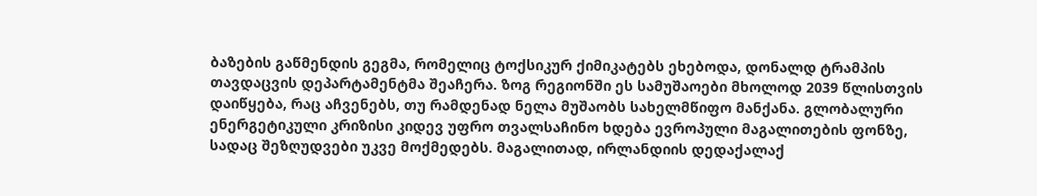ბაზების გაწმენდის გეგმა, რომელიც ტოქსიკურ ქიმიკატებს ეხებოდა, დონალდ ტრამპის თავდაცვის დეპარტამენტმა შეაჩერა. ზოგ რეგიონში ეს სამუშაოები მხოლოდ 2039 წლისთვის დაიწყება, რაც აჩვენებს, თუ რამდენად ნელა მუშაობს სახელმწიფო მანქანა. გლობალური ენერგეტიკული კრიზისი კიდევ უფრო თვალსაჩინო ხდება ევროპული მაგალითების ფონზე, სადაც შეზღუდვები უკვე მოქმედებს. მაგალითად, ირლანდიის დედაქალაქ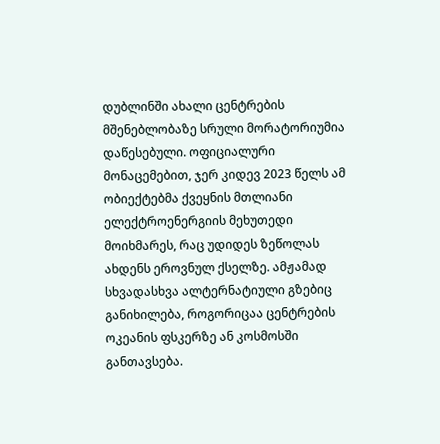დუბლინში ახალი ცენტრების მშენებლობაზე სრული მორატორიუმია დაწესებული. ოფიციალური მონაცემებით, ჯერ კიდევ 2023 წელს ამ ობიექტებმა ქვეყნის მთლიანი ელექტროენერგიის მეხუთედი მოიხმარეს, რაც უდიდეს ზეწოლას ახდენს ეროვნულ ქსელზე. ამჟამად სხვადასხვა ალტერნატიული გზებიც განიხილება, როგორიცაა ცენტრების ოკეანის ფსკერზე ან კოსმოსში განთავსება.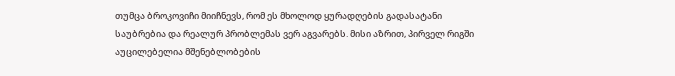თუმცა ბროკოვიჩი მიიჩნევს, რომ ეს მხოლოდ ყურადღების გადასატანი საუბრებია და რეალურ პრობლემას ვერ აგვარებს. მისი აზრით, პირველ რიგში აუცილებელია მშენებლობების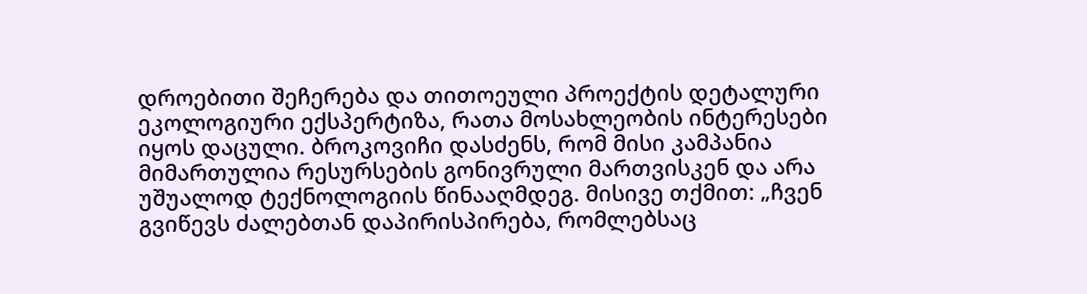დროებითი შეჩერება და თითოეული პროექტის დეტალური ეკოლოგიური ექსპერტიზა, რათა მოსახლეობის ინტერესები იყოს დაცული. ბროკოვიჩი დასძენს, რომ მისი კამპანია მიმართულია რესურსების გონივრული მართვისკენ და არა უშუალოდ ტექნოლოგიის წინააღმდეგ. მისივე თქმით: „ჩვენ გვიწევს ძალებთან დაპირისპირება, რომლებსაც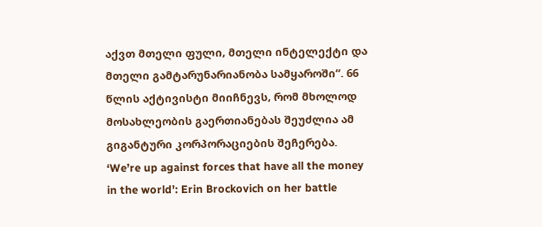აქვთ მთელი ფული, მთელი ინტელექტი და მთელი გამტარუნარიანობა სამყაროში“. 66 წლის აქტივისტი მიიჩნევს, რომ მხოლოდ მოსახლეობის გაერთიანებას შეუძლია ამ გიგანტური კორპორაციების შეჩერება.
‘We’re up against forces that have all the money in the world’: Erin Brockovich on her battle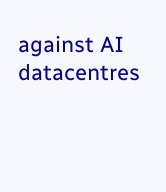against AI datacentres